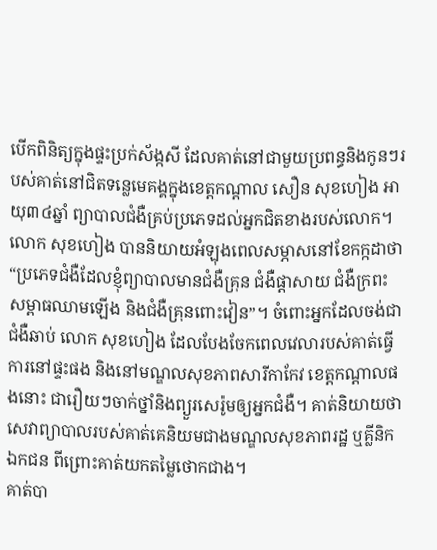បើកពិនិត្យក្នុងផ្ទះប្រក់ស័ង្កសី ដែលគាត់នៅជាមួយប្រពន្ធនិងកូនៗរបស់គាត់នៅជិតទន្លេមេគង្គក្នុងខេត្តកណ្តាល សឿន សុខហៀង អាយុ៣៤ឆ្នាំ ព្យាបាលជំងឺគ្រប់ប្រភេទដល់អ្នកជិតខាងរបស់លោក។
លោក សុខហៀង បាននិយាយអំឡុងពេលសម្ភាសនៅខែកក្កដាថា “ប្រភេទជំងឺដែលខ្ញុំព្យាបាលមានជំងឺគ្រុន ជំងឺផ្តាសាយ ជំងឺក្រពះ សម្ពាធឈាមឡើង និងជំងឺគ្រុនពោះវៀន”។ ចំពោះអ្នកដែលចង់ជាជំងឺឆាប់ លោក សុខហៀង ដែលបែងចែកពេលវេលារបស់គាត់ធ្វើការនៅផ្ទះផង និងនៅមណ្ឌលសុខភាពសារីកាកែវ ខេត្តកណ្តាលផងនោះ ជារឿយៗចាក់ថ្នាំនិងព្យួរសេរ៉ូមឲ្យអ្នកជំងឺ។ គាត់និយាយថា សេវាព្យាបាលរបស់គាត់គេនិយមជាងមណ្ឌលសុខភាពរដ្ឋ ឬគ្លីនិកឯកជន ពីព្រោះគាត់យកតម្លៃថោកជាង។
គាត់បា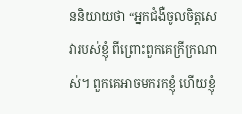ននិយាយថា “អ្នកជំងឺចូលចិត្តសេវារបស់ខ្ញុំ ពីព្រោះពួកគេក្រីក្រណាស់។ ពួកគេអាចមករកខ្ញុំ ហើយខ្ញុំ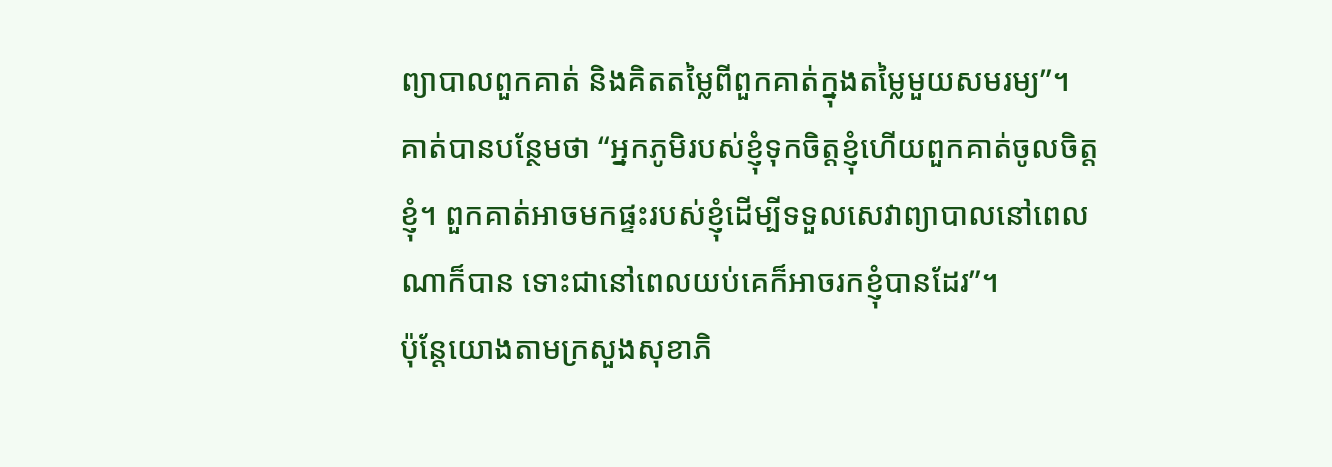ព្យាបាលពួកគាត់ និងគិតតម្លៃពីពួកគាត់ក្នុងតម្លៃមួយសមរម្យ”។
គាត់បានបន្ថែមថា “អ្នកភូមិរបស់ខ្ញុំទុកចិត្តខ្ញុំហើយពួកគាត់ចូលចិត្តខ្ញុំ។ ពួកគាត់អាចមកផ្ទះរបស់ខ្ញុំដើម្បីទទួលសេវាព្យាបាលនៅពេលណាក៏បាន ទោះជានៅពេលយប់គេក៏អាចរកខ្ញុំបានដែរ”។
ប៉ុន្តែយោងតាមក្រសួងសុខាភិ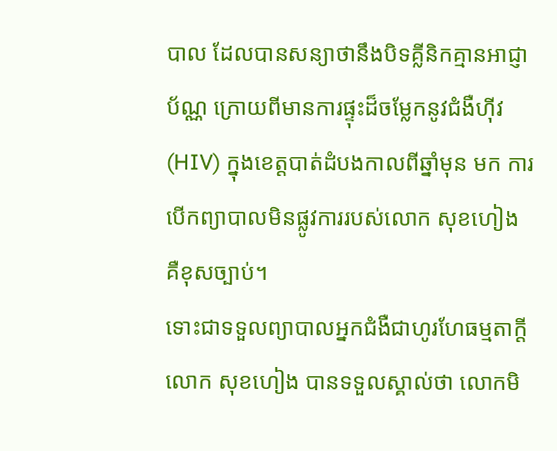បាល ដែលបានសន្យាថានឹងបិទគ្លីនិកគ្មានអាជ្ញាប័ណ្ណ ក្រោយពីមានការផ្ទុះដ៏ចម្លែកនូវជំងឺហ៊ីវ (HIV) ក្នុងខេត្តបាត់ដំបងកាលពីឆ្នាំមុន មក ការបើកព្យាបាលមិនផ្លូវការរបស់លោក សុខហៀង គឺខុសច្បាប់។
ទោះជាទទួលព្យាបាលអ្នកជំងឺជាហូរហែធម្មតាក្តី លោក សុខហៀង បានទទួលស្គាល់ថា លោកមិ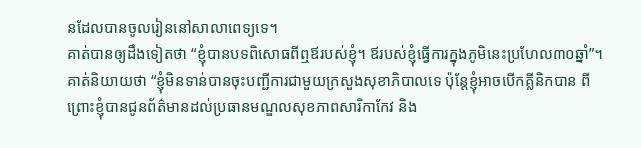នដែលបានចូលរៀននៅសាលាពេទ្យទេ។
គាត់បានឲ្យដឹងទៀតថា “ខ្ញុំបានបទពិសោធពីឮឪរបស់ខ្ញុំ។ ឪរបស់ខ្ញុំធ្វើការក្នុងភូមិនេះប្រហែល៣០ឆ្នាំ”។
គាត់និយាយថា “ខ្ញុំមិនទាន់បានចុះបញ្ជីការជាមួយក្រសួងសុខាភិបាលទេ ប៉ុន្តែខ្ញុំអាចបើកគ្លីនិកបាន ពីព្រោះខ្ញុំបានជូនព័ត៌មានដល់ប្រធានមណ្ឌលសុខភាពសារិកាកែវ និង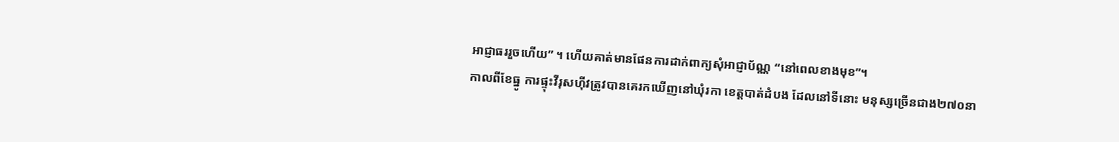អាជ្ញាធររួចហើយ” ។ ហើយគាត់មានផែនការដាក់ពាក្យសុំអាជ្ញាប័ណ្ណ “នៅពេលខាងមុខ”។
កាលពីខែធ្នូ ការផ្ទុះវីរុសហ៊ីវត្រូវបានគេរកឃើញនៅឃុំរកា ខេត្តបាត់ដំបង ដែលនៅទីនោះ មនុស្សច្រើនជាង២៧០នា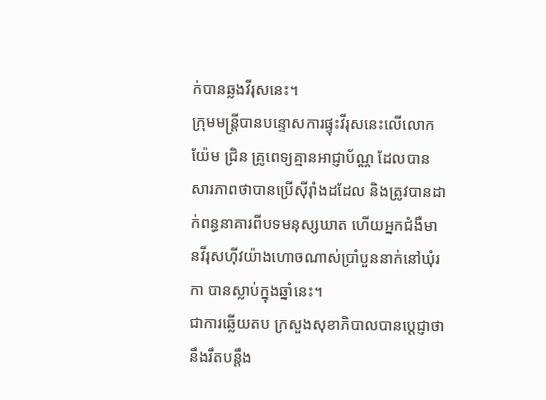ក់បានឆ្លងវីរុសនេះ។
ក្រុមមន្ត្រីបានបន្ទោសការផ្ទុះវីរុសនេះលើលោក យ៉ែម ជ្រិន គ្រូពេទ្យគ្មានអាជ្ញាប័ណ្ណ ដែលបានសារភាពថាបានប្រើស៊ីរ៉ាំងដដែល និងត្រូវបានដាក់ពន្ធនាគារពីបទមនុស្សឃាត ហើយអ្នកជំងឺមានវីរុសហ៊ីវយ៉ាងហោចណាស់ប្រាំបួននាក់នៅឃុំរកា បានស្លាប់ក្នុងឆ្នាំនេះ។
ជាការឆ្លើយតប ក្រសួងសុខាភិបាលបានប្តេជ្ញាថានឹងរឹតបន្តឹង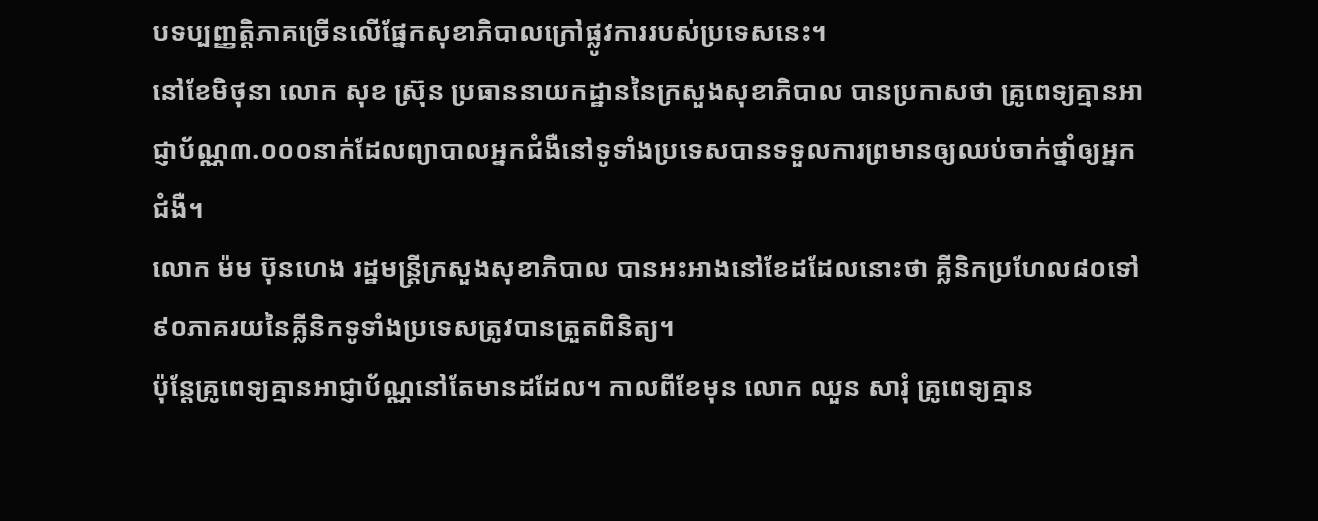បទប្បញ្ញត្តិភាគច្រើនលើផ្នែកសុខាភិបាលក្រៅផ្លូវការរបស់ប្រទេសនេះ។
នៅខែមិថុនា លោក សុខ ស៊្រុន ប្រធាននាយកដ្ឋាននៃក្រសួងសុខាភិបាល បានប្រកាសថា គ្រូពេទ្យគ្មានអាជ្ញាប័ណ្ណ៣.០០០នាក់ដែលព្យាបាលអ្នកជំងឺនៅទូទាំងប្រទេសបានទទួលការព្រមានឲ្យឈប់ចាក់ថ្នាំឲ្យអ្នកជំងឺ។
លោក ម៉ម ប៊ុនហេង រដ្ឋមន្ត្រីក្រសួងសុខាភិបាល បានអះអាងនៅខែដដែលនោះថា គ្លីនិកប្រហែល៨០ទៅ៩០ភាគរយនៃគ្លីនិកទូទាំងប្រទេសត្រូវបានត្រួតពិនិត្យ។
ប៉ុន្តែគ្រូពេទ្យគ្មានអាជ្ញាប័ណ្ណនៅតែមានដដែល។ កាលពីខែមុន លោក ឈួន សារុំ គ្រូពេទ្យគ្មាន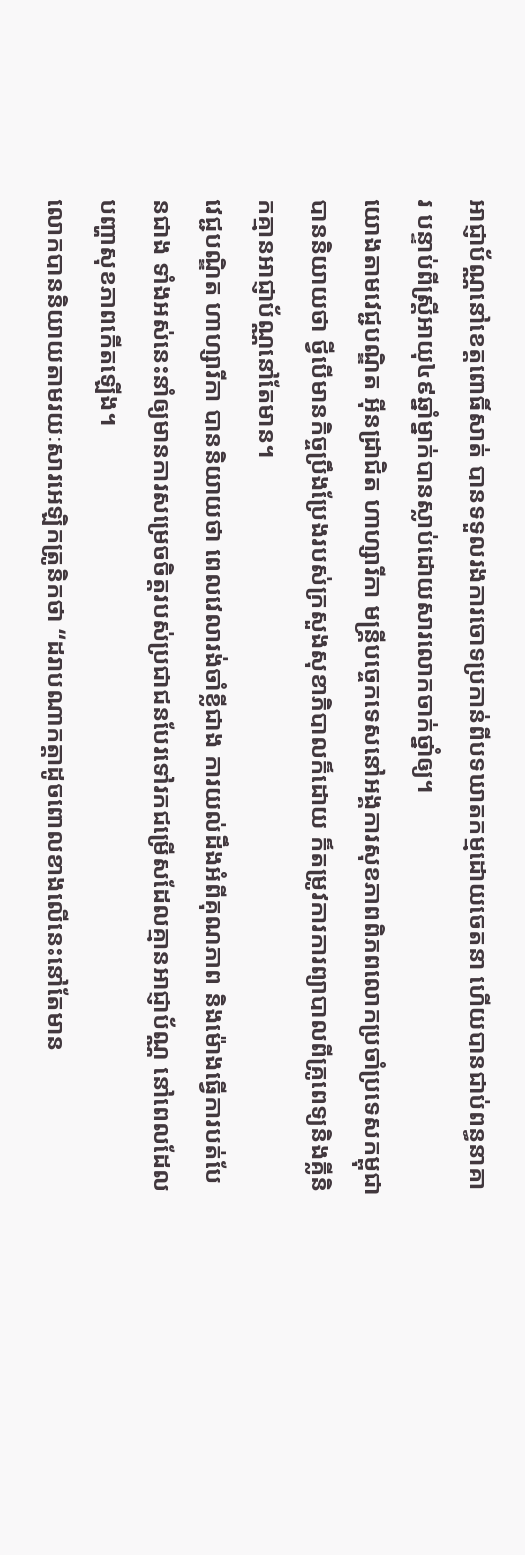អាជ្ញាប័ណ្ណនៅខេត្តពោធិ៍សាត់ បានទទួលរងការចោទប្រកាន់ពីបទឃាតកម្មដោយចេតនា ហើយបានជាប់ពន្ធនាគារ បន្ទាប់ពីស្ត្រីអាយុ៤៩ឆ្នាំម្នាក់បានស្លាប់ដោយសារលោកចាក់ថ្នាំឲ្យ។
យោងតាមវេជ្ជបណ្ឌិត អុីនដ្រាជិត ហាហ្សារីកា មន្ត្រីបច្ចេកទេសនៅអង្គការសុខភាពពិភពលោកប្រចាំប្រទេសកម្ពុជាបាននិយាយថា ថ្វីបើមានកិច្ចប្រឹងប្រែងរបស់ក្រសួងសុខាភិបាលក៏ដោយ ក៏តម្រូវការការព្យាបាលពីគ្រូពេទ្យនិងគ្លីនិកគ្មានអាជ្ញាប័ណ្ណនៅតែមាន។
វេជ្ជបណ្ឌិត ហាហ្សារីកា បាននិយាយថា ពេលវេលារង់ចាំខ្លីជាង ការយល់ដឹងអំពីគុណភាព និងម៉ោងធ្វើការបត់បែនជាង ទាំងអស់នេះនាំឲ្យមានការសម្រេចចិត្តរបស់ប្រជាជនបែរទៅរកជម្រើសដែលគ្មានអាជ្ញាប័ណ្ណ នៅពេលដែលបញ្ហាសុខភាពកើតឡើង។
លោកបាននិយាយតាមរយៈសារអេឡិកត្រូនិកថា “ដរាបណាកត្តាដូចពោលខាងលើនេះនៅតែមាន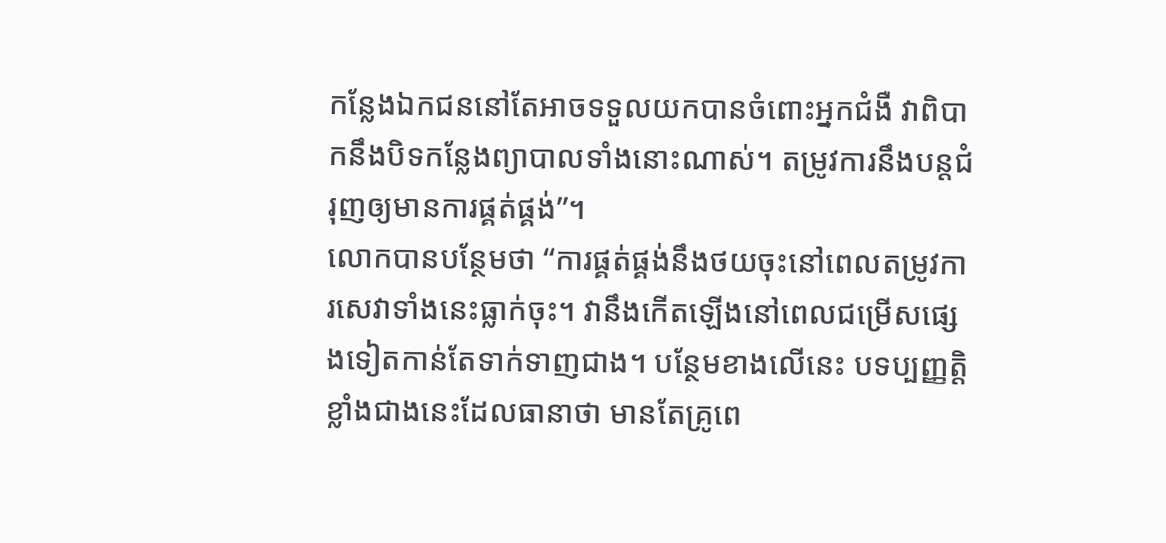កន្លែងឯកជននៅតែអាចទទួលយកបានចំពោះអ្នកជំងឺ វាពិបាកនឹងបិទកន្លែងព្យាបាលទាំងនោះណាស់។ តម្រូវការនឹងបន្តជំរុញឲ្យមានការផ្គត់ផ្គង់”។
លោកបានបន្ថែមថា “ការផ្គត់ផ្គង់នឹងថយចុះនៅពេលតម្រូវការសេវាទាំងនេះធ្លាក់ចុះ។ វានឹងកើតឡើងនៅពេលជម្រើសផ្សេងទៀតកាន់តែទាក់ទាញជាង។ បន្ថែមខាងលើនេះ បទប្បញ្ញត្តិខ្លាំងជាងនេះដែលធានាថា មានតែគ្រូពេ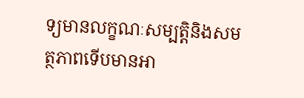ទ្យមានលក្ខណៈសម្បត្តិនិងសមត្ថភាពទើបមានអា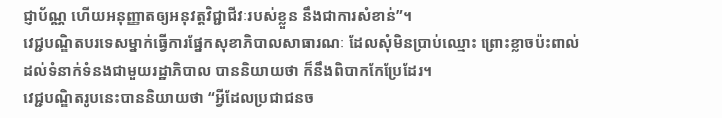ជ្ញាប័ណ្ណ ហើយអនុញ្ញាតឲ្យអនុវត្តវិជ្ជាជីវៈរបស់ខ្លួន នឹងជាការសំខាន់”។
វេជ្ជបណ្ឌិតបរទេសម្នាក់ធ្វើការផ្នែកសុខាភិបាលសាធារណៈ ដែលសុំមិនប្រាប់ឈ្មោះ ព្រោះខ្លាចប៉ះពាល់ដល់ទំនាក់ទំនងជាមួយរដ្ឋាភិបាល បាននិយាយថា ក៏នឹងពិបាកកែប្រែដែរ។
វេជ្ជបណ្ឌិតរូបនេះបាននិយាយថា “អ្វីដែលប្រជាជនច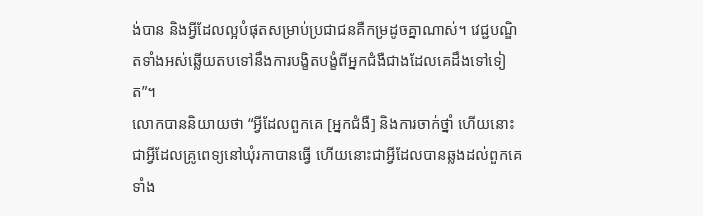ង់បាន និងអ្វីដែលល្អបំផុតសម្រាប់ប្រជាជនគឺកម្រដូចគ្នាណាស់។ វេជ្ជបណ្ឌិតទាំងអស់ឆ្លើយតបទៅនឹងការបង្ខិតបង្ខំពីអ្នកជំងឺជាងដែលគេដឹងទៅទៀត”។
លោកបាននិយាយថា “អ្វីដែលពួកគេ [អ្នកជំងឺ] និងការចាក់ថ្នាំ ហើយនោះជាអ្វីដែលគ្រូពេទ្យនៅឃុំរកាបានធ្វើ ហើយនោះជាអ្វីដែលបានឆ្លងដល់ពួកគេទាំង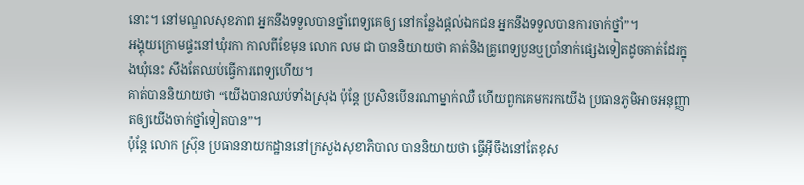នោះ។ នៅមណ្ឌលសុខភាព អ្នកនឹងទទួលបានថ្នាំពេទ្យគេឲ្យ នៅកន្លែងផ្តល់ឯកជន អ្នកនឹងទទួលបានការចាក់ថ្នាំ”។
អង្គុយក្រោមផ្ទះនៅឃុំរកា កាលពីខែមុន លោក លម ជា បាននិយាយថា គាត់និងគ្រូពេទ្យបួនឬប្រាំនាក់ផ្សេងទៀតដូចគាត់ដែរក្នុងឃុំនេះ សឹងតែឈប់ធ្វើការពេទ្យហើយ។
គាត់បាននិយាយថា “យើងបានឈប់ទាំងស្រុង ប៉ុន្តែ ប្រសិនបើនរណាម្នាក់ឈឺ ហើយពួកគេមករកយើង ប្រធានភូមិអាចអនុញ្ញាតឲ្យយើងចាក់ថ្នាំទៀតបាន”។
ប៉ុន្តែ លោក ស្រ៊ុន ប្រធាននាយកដ្ឋាននៅក្រសួងសុខាភិបាល បាននិយាយថា ធ្វើអ៊ីចឹងនៅតែខុស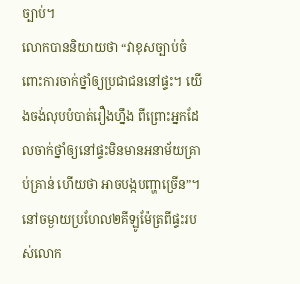ច្បាប់។
លោកបាននិយាយថា “វាខុសច្បាប់ចំពោះការចាក់ថ្នាំឲ្យប្រជាជននៅផ្ទះ។ យើងចង់លុបបំបាត់រឿងហ្នឹង ពីព្រោះអ្នកដែលចាក់ថ្នាំឲ្យនៅផ្ទះមិនមានអនាម័យគ្រាប់គ្រាន់ ហើយថា អាចបង្កបញ្ហាច្រើន”។
នៅចម្ងាយប្រហែល២គីឡូម៉ែត្រពីផ្ទះរបស់លោក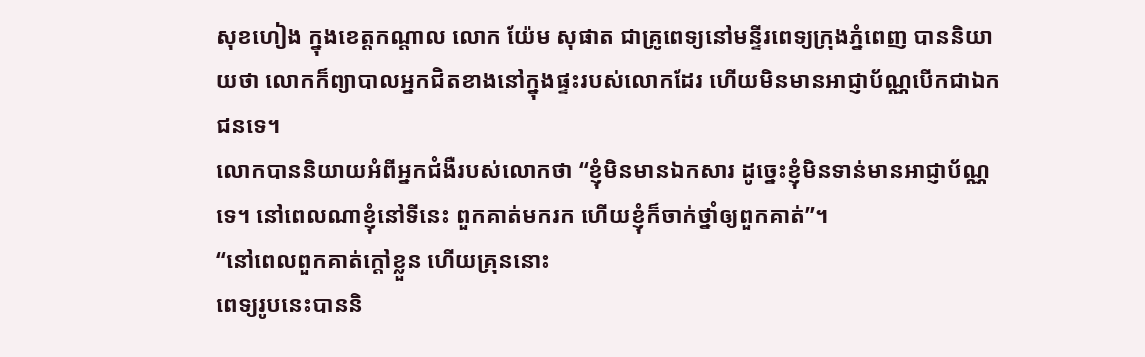សុខហៀង ក្នុងខេត្តកណ្តាល លោក យ៉ែម សុផាត ជាគ្រូពេទ្យនៅមន្ទីរពេទ្យក្រុងភ្នំពេញ បាននិយាយថា លោកក៏ព្យាបាលអ្នកជិតខាងនៅក្នុងផ្ទះរបស់លោកដែរ ហើយមិនមានអាជ្ញាប័ណ្ណបើកជាឯកជនទេ។
លោកបាននិយាយអំពីអ្នកជំងឺរបស់លោកថា “ខ្ញុំមិនមានឯកសារ ដូច្នេះខ្ញុំមិនទាន់មានអាជ្ញាប័ណ្ណទេ។ នៅពេលណាខ្ញុំនៅទីនេះ ពួកគាត់មករក ហើយខ្ញុំក៏ចាក់ថ្នាំឲ្យពួកគាត់”។
“នៅពេលពួកគាត់ក្តៅខ្លួន ហើយគ្រុននោះ
ពេទ្យរូបនេះបាននិ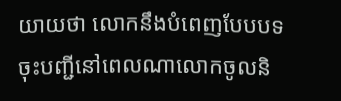យាយថា លោកនឹងបំពេញបែបបទចុះបញ្ជីនៅពេលណាលោកចូលនិ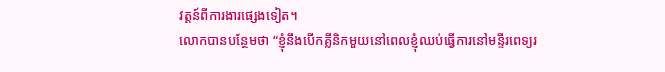វត្តន៍ពីការងារផ្សេងទៀត។
លោកបានបន្ថែមថា “ខ្ញុំនឹងបើកគ្លីនិកមួយនៅពេលខ្ញុំឈប់ធ្វើការនៅមន្ទីរពេទ្យរ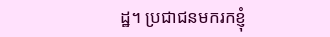ដ្ឋ។ ប្រជាជនមករកខ្ញុំ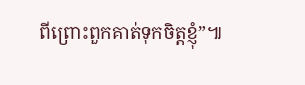ពីព្រោះពួកគាត់ទុកចិត្តខ្ញុំ”៕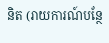និត (រាយការណ៍បន្ថែ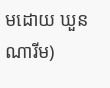មដោយ ឃួន ណារីម)